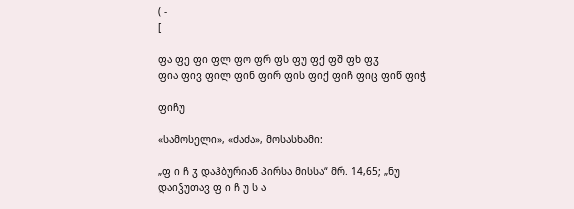( -
[

ფა ფე ფი ფლ ფო ფრ ფს ფუ ფქ ფშ ფხ ფჳ
ფია ფივ ფილ ფინ ფირ ფის ფიქ ფიჩ ფიც ფიწ ფიჭ

ფიჩუ

«სამოსელი», «ძაძა», მოსასხამი:

„ფ ი ჩ ჳ დაჰბურიან პირსა მისსა“ მრ. 14,65; „ნუ დაიჴუთავ ფ ი ჩ უ ს ა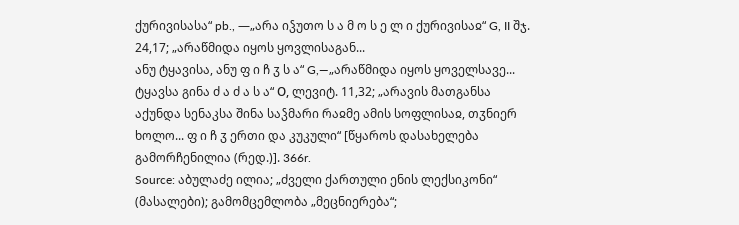ქურივისასა“ pb., —„არა იჴუთო ს ა მ ო ს ე ლ ი ქურივისაჲ“ G, II შჯ. 24,17; „არაწმიდა იყოს ყოვლისაგან...
ანუ ტყავისა, ანუ ფ ი ჩ ჳ ს ა“ G,—„არაწმიდა იყოს ყოველსავე... ტყავსა გინა ძ ა ძ ა ს ა“ О, ლევიტ. 11,32; „არავის მათგანსა აქუნდა სენაკსა შინა საჴმარი რაჲმე ამის სოფლისაჲ, თჳნიერ
ხოლო... ფ ი ჩ ჳ ერთი და კუკული“ [წყაროს დასახელება გამორჩენილია (რედ.)]. 366r.
Source: აბულაძე ილია; „ძველი ქართული ენის ლექსიკონი“ (მასალები); გამომცემლობა „მეცნიერება“;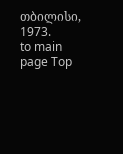თბილისი, 1973.
to main page Top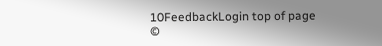10FeedbackLogin top of page
©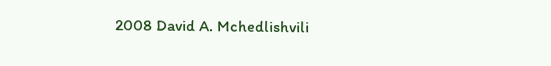2008 David A. Mchedlishvili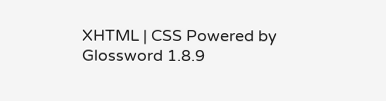XHTML | CSS Powered by Glossword 1.8.9